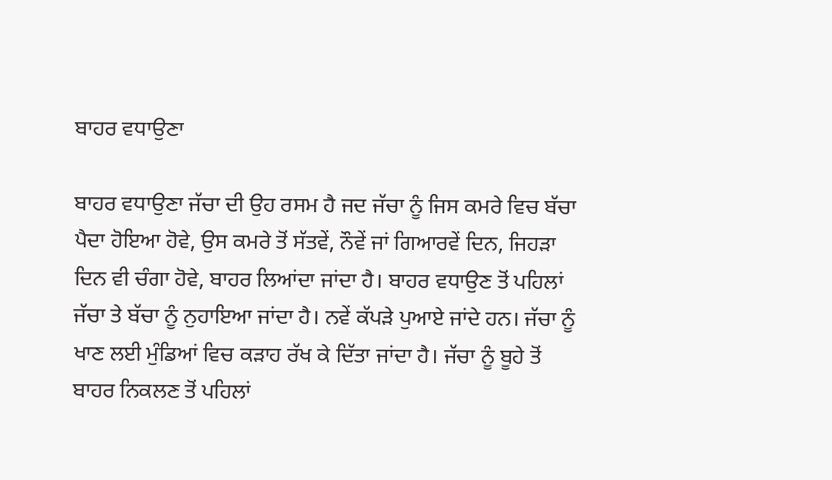ਬਾਹਰ ਵਧਾਉਣਾ

ਬਾਹਰ ਵਧਾਉਣਾ ਜੱਚਾ ਦੀ ਉਹ ਰਸਮ ਹੈ ਜਦ ਜੱਚਾ ਨੂੰ ਜਿਸ ਕਮਰੇ ਵਿਚ ਬੱਚਾ ਪੈਦਾ ਹੋਇਆ ਹੋਵੇ, ਉਸ ਕਮਰੇ ਤੋਂ ਸੱਤਵੇਂ, ਨੌਵੇਂ ਜਾਂ ਗਿਆਰਵੇਂ ਦਿਨ, ਜਿਹੜਾ ਦਿਨ ਵੀ ਚੰਗਾ ਹੋਵੇ, ਬਾਹਰ ਲਿਆਂਦਾ ਜਾਂਦਾ ਹੈ। ਬਾਹਰ ਵਧਾਉਣ ਤੋਂ ਪਹਿਲਾਂ ਜੱਚਾ ਤੇ ਬੱਚਾ ਨੂੰ ਨੁਹਾਇਆ ਜਾਂਦਾ ਹੈ। ਨਵੇਂ ਕੱਪੜੇ ਪੁਆਏ ਜਾਂਦੇ ਹਨ। ਜੱਚਾ ਨੂੰ ਖਾਣ ਲਈ ਮੁੰਡਿਆਂ ਵਿਚ ਕੜਾਹ ਰੱਖ ਕੇ ਦਿੱਤਾ ਜਾਂਦਾ ਹੈ। ਜੱਚਾ ਨੂੰ ਬੂਹੇ ਤੋਂ ਬਾਹਰ ਨਿਕਲਣ ਤੋਂ ਪਹਿਲਾਂ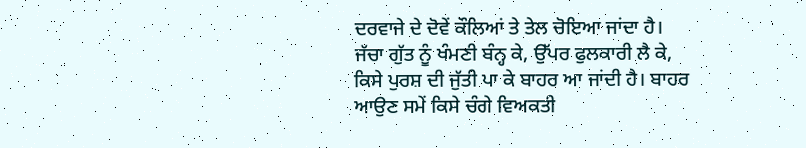ਦਰਵਾਜੇ ਦੇ ਦੋਵੇਂ ਕੌਲਿਆਂ ਤੇ ਤੇਲ ਚੋਇਆ ਜਾਂਦਾ ਹੈ। ਜੱਚਾ ਗੁੱਤ ਨੂੰ ਖੰਮਣੀ ਬੰਨ੍ਹ ਕੇ, ਉੱਪਰ ਫੁਲਕਾਰੀ ਲੈ ਕੇ, ਕਿਸੇ ਪੁਰਸ਼ ਦੀ ਜੁੱਤੀ ਪਾ ਕੇ ਬਾਹਰ ਆ ਜਾਂਦੀ ਹੈ। ਬਾਹਰ ਆਉਣ ਸਮੇਂ ਕਿਸੇ ਚੰਗੇ ਵਿਅਕਤੀ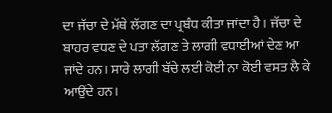ਦਾ ਜੱਚਾ ਦੇ ਮੱਥੇ ਲੱਗਣ ਦਾ ਪ੍ਰਬੰਧ ਕੀਤਾ ਜਾਂਦਾ ਹੈ। ਜੱਚਾ ਦੇ ਬਾਹਰ ਵਧਣ ਦੇ ਪਤਾ ਲੱਗਣ ਤੇ ਲਾਗੀ ਵਧਾਈਆਂ ਦੇਣ ਆ ਜਾਂਦੇ ਹਨ। ਸਾਰੇ ਲਾਗੀ ਬੱਚੇ ਲਈ ਕੋਈ ਨਾ ਕੋਈ ਵਸਤ ਲੈ ਕੇ ਆਉਂਦੇ ਹਨ।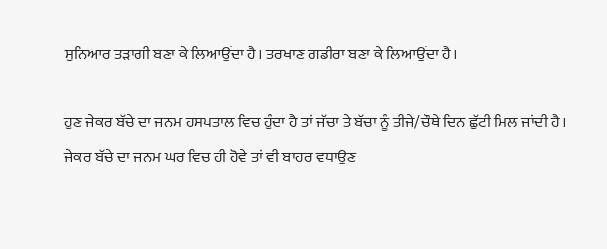ਸੁਨਿਆਰ ਤੜਾਗੀ ਬਣਾ ਕੇ ਲਿਆਉਂਦਾ ਹੈ। ਤਰਖਾਣ ਗਡੀਰਾ ਬਣਾ ਕੇ ਲਿਆਉਂਦਾ ਹੈ।

ਹੁਣ ਜੇਕਰ ਬੱਚੇ ਦਾ ਜਨਮ ਹਸਪਤਾਲ ਵਿਚ ਹੁੰਦਾ ਹੈ ਤਾਂ ਜੱਚਾ ਤੇ ਬੱਚਾ ਨੂੰ ਤੀਜੇ/ਚੌਥੇ ਦਿਨ ਛੁੱਟੀ ਮਿਲ ਜਾਂਦੀ ਹੈ। ਜੇਕਰ ਬੱਚੇ ਦਾ ਜਨਮ ਘਰ ਵਿਚ ਹੀ ਹੋਵੇ ਤਾਂ ਵੀ ਬਾਹਰ ਵਧਾਉਣ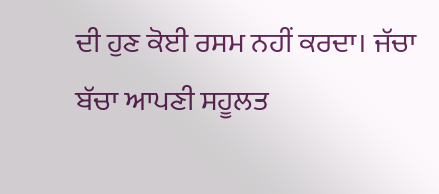ਦੀ ਹੁਣ ਕੋਈ ਰਸਮ ਨਹੀਂ ਕਰਦਾ। ਜੱਚਾ ਬੱਚਾ ਆਪਣੀ ਸਹੂਲਤ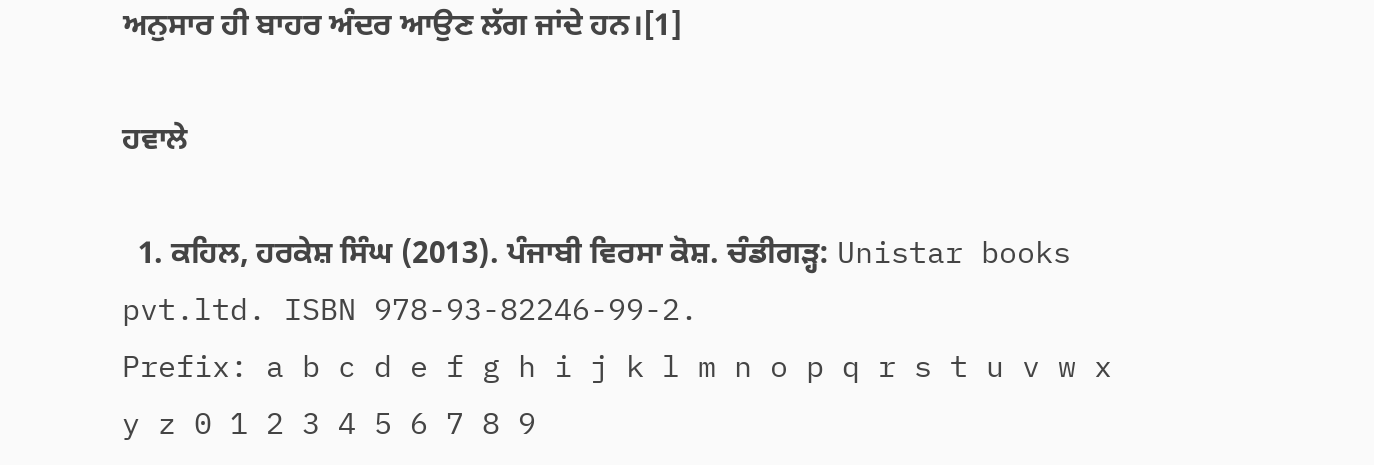ਅਨੁਸਾਰ ਹੀ ਬਾਹਰ ਅੰਦਰ ਆਉਣ ਲੱਗ ਜਾਂਦੇ ਹਨ।[1]

ਹਵਾਲੇ

  1. ਕਹਿਲ, ਹਰਕੇਸ਼ ਸਿੰਘ (2013). ਪੰਜਾਬੀ ਵਿਰਸਾ ਕੋਸ਼. ਚੰਡੀਗੜ੍ਹ: Unistar books pvt.ltd. ISBN 978-93-82246-99-2.
Prefix: a b c d e f g h i j k l m n o p q r s t u v w x y z 0 1 2 3 4 5 6 7 8 9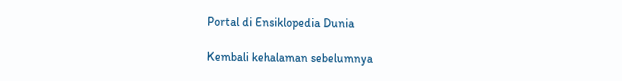Portal di Ensiklopedia Dunia

Kembali kehalaman sebelumnya